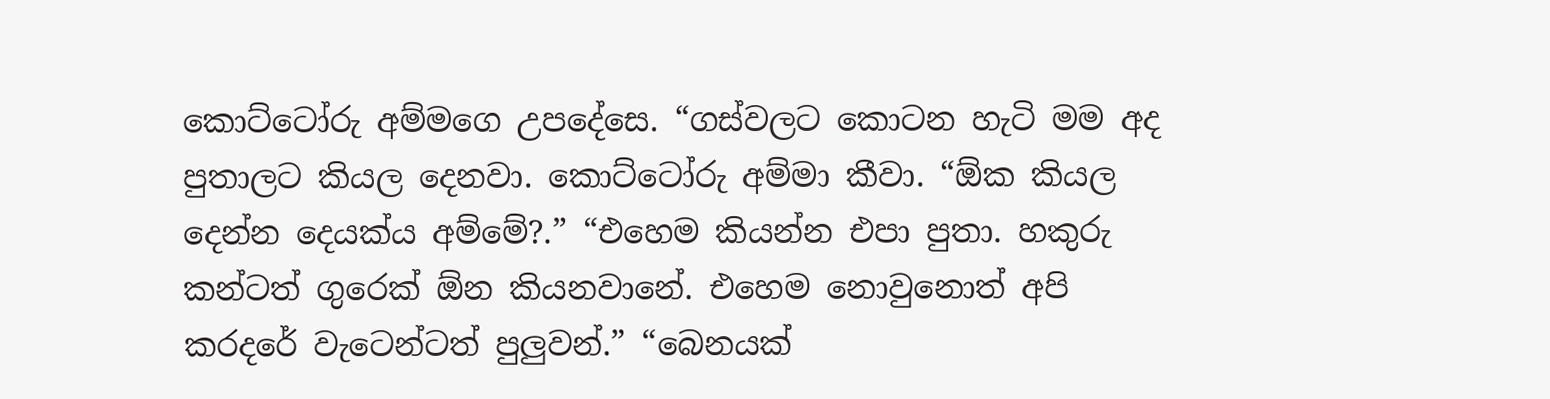කොට්ටෝරු අම්මගෙ උපදේසෙ. “ගස්වලට කොටන හැටි මම අද පුතාලට කියල දෙනවා. කොට්ටෝරු අම්මා කීවා. “ඕක කියල දෙන්න දෙයක්ය අම්මේ?.” “එහෙම කියන්න එපා පුතා. හකුරු කන්ටත් ගුරෙක් ඕන කියනවානේ. එහෙම නොවුනොත් අපි කරදරේ වැටෙන්ටත් පුලුවන්.” “බෙනයක්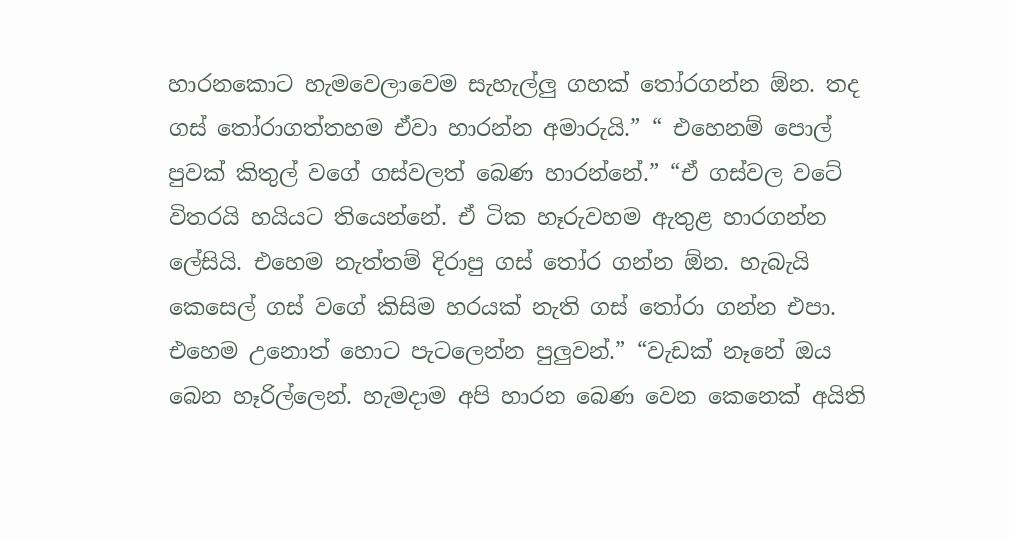හාරනකොට හැමවෙලාවෙම සැහැල්ලු ගහක් තෝරගන්න ඕන. තද ගස් තෝරාගත්තහම ඒවා හාරන්න අමාරුයි.” “ එහෙනම් පොල් පුවක් කිතුල් වගේ ගස්වලත් බෙණ හාරන්නේ.” “ඒ ගස්වල වටේ විතරයි හයියට තියෙන්නේ. ඒ ටික හෑරුවහම ඇතුළ හාරගන්න ලේසියි. එහෙම නැත්තම් දිරාපු ගස් තෝර ගන්න ඕන. හැබැයි කෙසෙල් ගස් වගේ කිසිම හරයක් නැති ගස් තෝරා ගන්න එපා. එහෙම උනොත් හොට පැටලෙන්න පුලුවන්.” “වැඩක් නෑනේ ඔය බෙන හෑරිල්ලෙන්. හැමදාම අපි හාරන බෙණ වෙන කෙනෙක් අයිති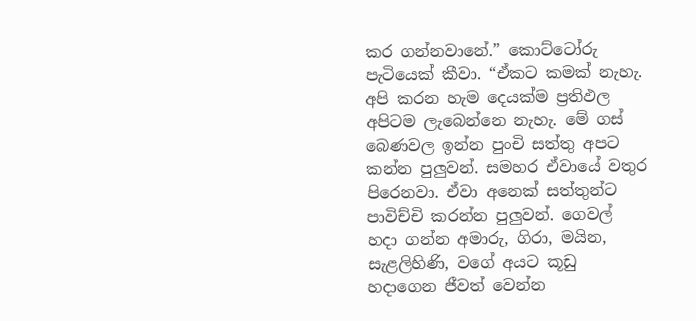කර ගන්නවානේ.” කොට්ටෝරු පැටියෙක් කීවා. “ඒකට කමක් නැහැ. අපි කරන හැම දෙයක්ම ප්‍රතිඵල අපිටම ලැබෙන්නෙ නැහැ. මේ ගස් බෙණවල ඉන්න පුංචි සත්තු අපට කන්න පුලුවන්. සමහර ඒවායේ වතුර පිරෙනවා. ඒවා අනෙක් සත්තුන්ට පාවිච්චි කරන්න පුලුවන්. ගෙවල් හදා ගන්න අමාරු, ගිරා, මයින, සැළලිහිණි, වගේ අයට කූඩු හදාගෙන ජීවත් වෙන්න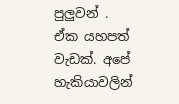පුලුවන් . ඒක යහපත් වැඩක්. අපේ හැකියාවලින්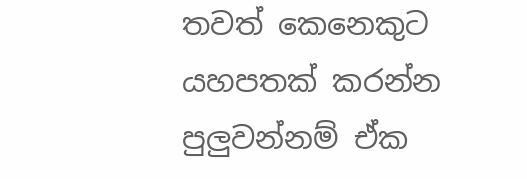තවත් කෙනෙකුට යහපතක් කරන්න පුලුවන්නම් ඒක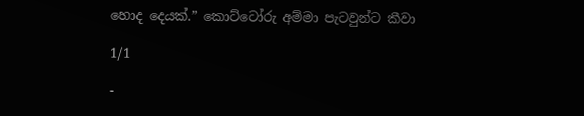හොද දෙයක්.” කොට්ටෝරු අම්මා පැටවුන්ට කීවා

1/1

-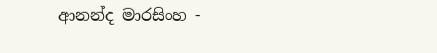ආනන්ද මාරසිංහ -